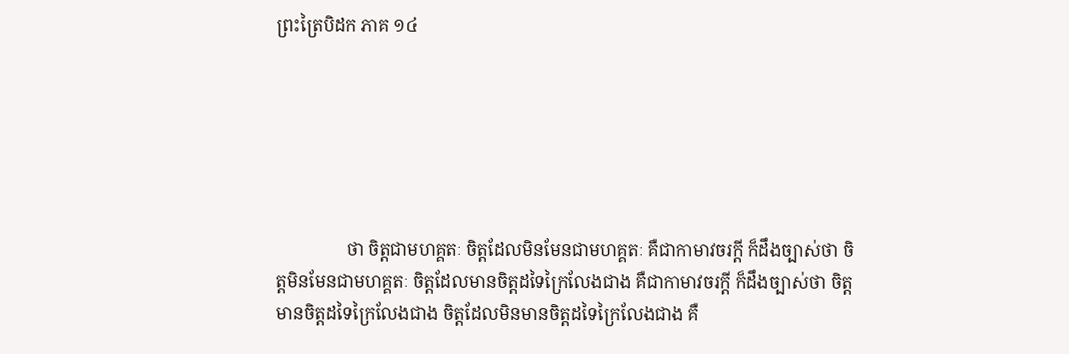ព្រះត្រៃបិដក ភាគ ១៤






                ថា ចិត្តជាមហគ្គតៈ ចិត្តដែលមិនមែនជាមហគ្គតៈ គឺជាកាមាវចរក្តី ក៏ដឹងច្បាស់ថា ចិត្តមិនមែនជាមហគ្គតៈ ចិត្តដែលមានចិត្តដទៃក្រៃលែងជាង គឺជាកាមាវចរក្តី ក៏ដឹងច្បាស់ថា ចិត្តមានចិត្តដទៃក្រៃលែងជាង ចិត្តដែលមិនមានចិត្តដទៃក្រៃលែងជាង គឺ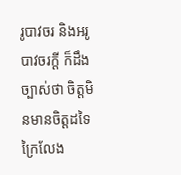រូបាវចរ និងអរូបាវចរក្តី ក៏ដឹងច្បាស់ថា ចិត្តមិនមានចិត្តដទៃក្រៃលែង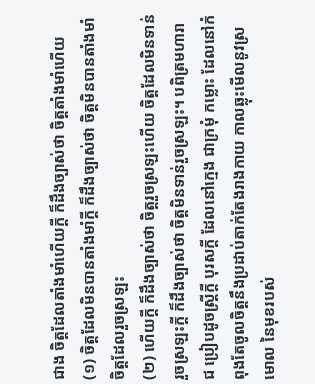ជាង ចិត្តដែលតាំងមាំហើយក្តី ក៏ដឹងច្បាស់ថា ចិត្តតាំងមាំហើយ
(១) ចិត្តដែលមិនបានតាំងមាំក្តី ក៏ដឹងច្បាស់ថា ចិត្តមិនបានតាំងមាំ ចិត្តដែលរួចស្រឡះ
(២) ហើយក្តី ក៏ដឹងច្បាស់ថា ចិត្តរួចស្រឡះហើយ ចិត្តដែលមិនទាន់រួចស្រឡះក្តី ក៏ដឹងច្បាស់ថា ចិត្តមិនទាន់រួចស្រឡះ។ បពិត្រមហារាជ ប្រៀបដូចស្ត្រីក្តី បុរសក្តី ដែលនៅក្មេង ជាក្រមុំ កម្លោះ ដែលនៅកំពុងតែចូលចិត្តនឹងប្រដាប់តាក់តែងរាងកាយ កាលឆ្លុះមើលនូវស្រមោល នៃមុខរបស់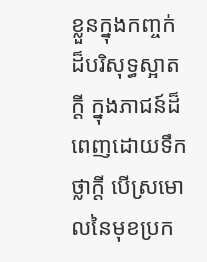ខ្លួនក្នុងកញ្ចក់ ដ៏បរិសុទ្ធស្អាតក្តី ក្នុងភាជន៍ដ៏ពេញដោយទឹកថ្លាក្តី បើស្រមោលនៃមុខប្រក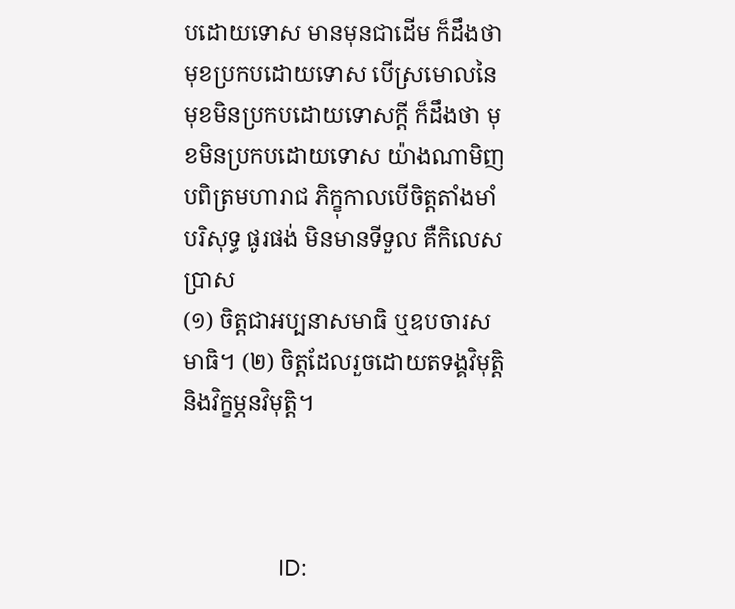បដោយទោស មានមុនជាដើម ក៏ដឹងថា មុខប្រកបដោយទោស បើស្រមោលនៃមុខមិនប្រកបដោយទោសក្តី ក៏ដឹងថា មុខមិនប្រកបដោយទោស យ៉ាងណាមិញ បពិត្រមហារាជ ភិក្ខុកាលបើចិត្តតាំងមាំ បរិសុទ្ធ ផូរផង់ មិនមានទីទួល គឺកិលេស ប្រាស
(១) ចិត្តជាអប្បនាសមាធិ ឬឧបចារសមាធិ។ (២) ចិត្តដែលរួចដោយតទង្គវិមុត្តិ និងវិក្ខម្ភនវិមុត្តិ។



                ID: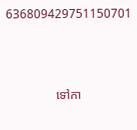636809429751150701



                ទៅកា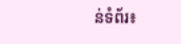ន់ទំព័រ៖